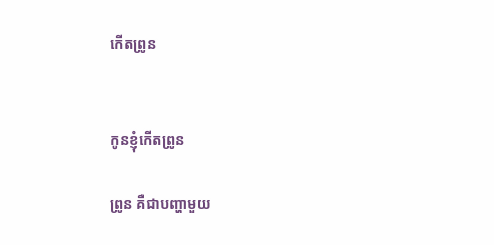កើតព្រូន


កូនខ្ញុំកើតព្រូន

ព្រូន គឺជាបញ្ហាមួយ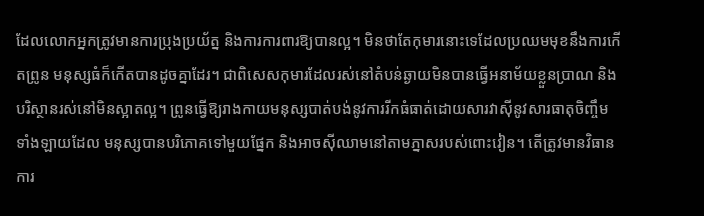ដែលលោកអ្នកត្រូវមានការប្រុងប្រយ័ត្ន និងការការពារឱ្យបានល្អ។ មិនថាតែកុមារនោះទេដែលប្រឈមមុខនឹងការកើតព្រូន មនុស្សធំក៏កើតបានដូចគ្នាដែរ។ ជាពិសេសកុមារដែលរស់នៅតំបន់ឆ្ងាយមិនបានធ្វើអនាម័យខ្លួនប្រាណ និង បរិស្ថានរស់នៅមិនស្អាតល្អ។ ព្រូនធ្វើឱ្យរាងកាយមនុស្សបាត់បង់នូវការរីកធំធាត់ដោយសារវាស៊ីនូវសារធាតុចិញ្ចឹមទាំងឡាយដែល មនុស្សបានបរិភោគទៅមួយផ្នែក និងអាចស៊ីឈាមនៅតាមភ្នាសរបស់ពោះវៀន។ តើត្រូវមានវិធានការ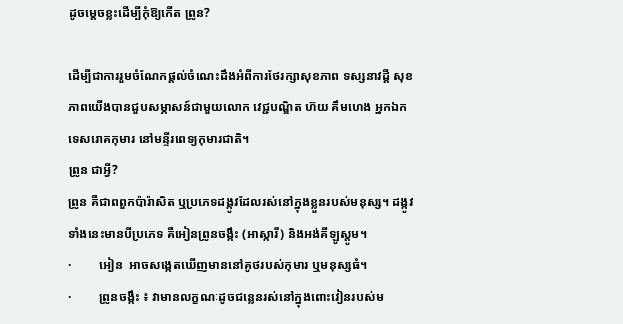ដូចម្ដេចខ្លះដើម្បីកុំឱ្យកើត ព្រូន?

ដើម្បីជាការរួមចំណែកផ្ដល់ចំណេះដឹងអំពីការថែរក្សាសុខភាព ទស្សនាវដ្ដី សុខភាពយើងបានជួបសម្ភាសន៍ជាមួយលោក វេជ្ជបណ្ឌិត ហ៊យ គឹមហេង អ្នកឯកទេសរោគកុមារ នៅមន្ទីរពេទ្យកុមារជាតិ។
ព្រូន ជាអ្វី?
ព្រូន គឺជាពពួកប៉ារ៉ាសិត ឬប្រភេទដង្កូវដែលរស់នៅក្នុងខ្លួនរបស់មនុស្ស។ ដង្កូវទាំងនេះមានបីប្រភេទ គឺអៀនព្រូនចង្កឹះ (អាស្ការី) និងអង់គីឡូស្ដូម។
·         អៀន  អាចសង្កេតឃើញមាននៅគូថរបស់កុមារ ឬមនុស្សធំ។
·         ព្រូនចង្កឹះ ៖ វាមានលក្ខណៈដូចជន្លេនរស់នៅក្នុងពោះវៀនរបស់ម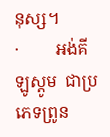នុស្ស។
·         អង់គីឡូស្ដូម  ជាប្រភេទព្រូន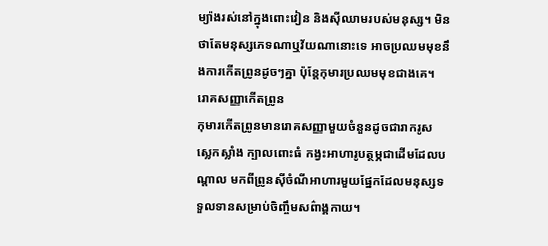ម្យ៉ាងរស់នៅក្នុងពោះវៀន និងស៊ីឈាមរបស់មនុស្ស។ មិនថាតែមនុស្សភេទណាឬវ័យណានោះទេ អាចប្រឈមមុខនឹងការកើតព្រូនដូចៗគ្នា ប៉ុន្ដែកុមារប្រឈមមុខជាងគេ។
រោគសញ្ញាកើតព្រូន
កុមារកើតព្រូនមានរោគសញ្ញាមួយចំនួនដូចជារាករូស ស្លេកស្លាំង ក្បាលពោះធំ កង្វះអាហារូបត្ថម្ភជាដើមដែលបណ្ដាល មកពីព្រូនស៊ីចំណីអាហារមួយផ្នែកដែលមនុស្សទទួលទានសម្រាប់ចិញ្ចឹមសព៌ាង្គកាយ។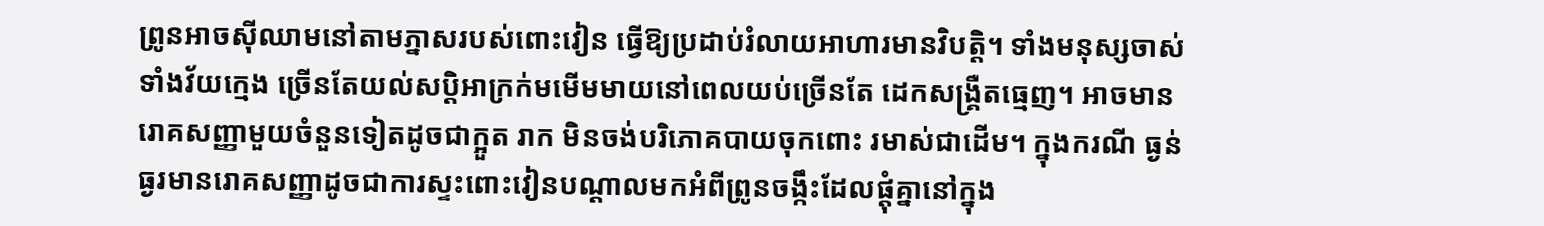ព្រូនអាចស៊ីឈាមនៅតាមភ្នាសរបស់ពោះវៀន ធ្វើឱ្យប្រដាប់រំលាយអាហារមានវិបត្ដិ។ ទាំងមនុស្សចាស់ ទាំងវ័យក្មេង ច្រើនតែយល់សប្ដិអាក្រក់មមើមមាយនៅពេលយប់ច្រើនតែ ដេកសង្គ្រឺតធ្មេញ។ អាចមានរោគសញ្ញាមួយចំនួនទៀតដូចជាក្អួត រាក មិនចង់បរិភោគបាយចុកពោះ រមាស់ជាដើម។ ក្នុងករណី ធ្ងន់ធ្ងរមានរោគសញ្ញាដូចជាការស្ទះពោះវៀនបណ្ដាលមកអំពីព្រូនចង្កឹះដែលផ្ដុំគ្នានៅក្នុង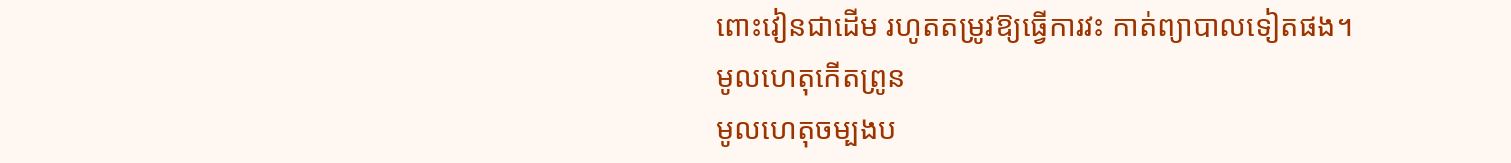ពោះវៀនជាដើម រហូតតម្រូវឱ្យធ្វើការវះ កាត់ព្យាបាលទៀតផង។
មូលហេតុកើតព្រូន
មូលហេតុចម្បងប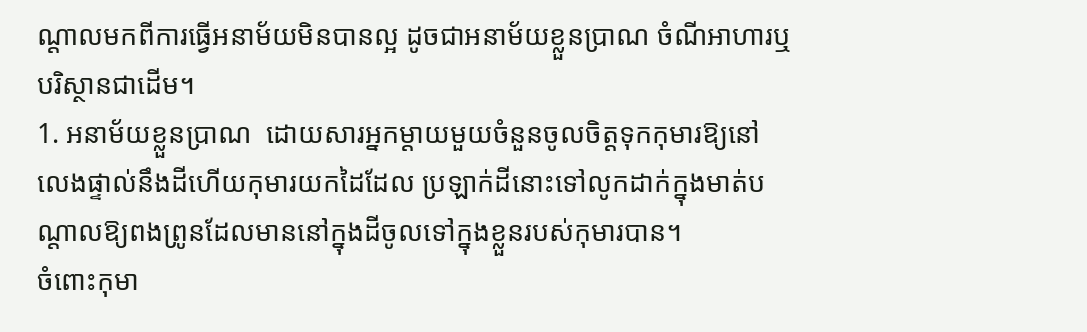ណ្ដាលមកពីការធ្វើអនាម័យមិនបានល្អ ដូចជាអនាម័យខ្លួនប្រាណ ចំណីអាហារឬបរិស្ថានជាដើម។
1. អនាម័យខ្លួនប្រាណ  ដោយសារអ្នកម្ដាយមួយចំនួនចូលចិត្ដទុកកុមារឱ្យនៅលេងផ្ទាល់នឹងដីហើយកុមារយកដៃដែល ប្រឡាក់ដីនោះទៅលូកដាក់ក្នុងមាត់បណ្ដាលឱ្យពងព្រូនដែលមាននៅក្នុងដីចូលទៅក្នុងខ្លួនរបស់កុមារបាន។
ចំពោះកុមា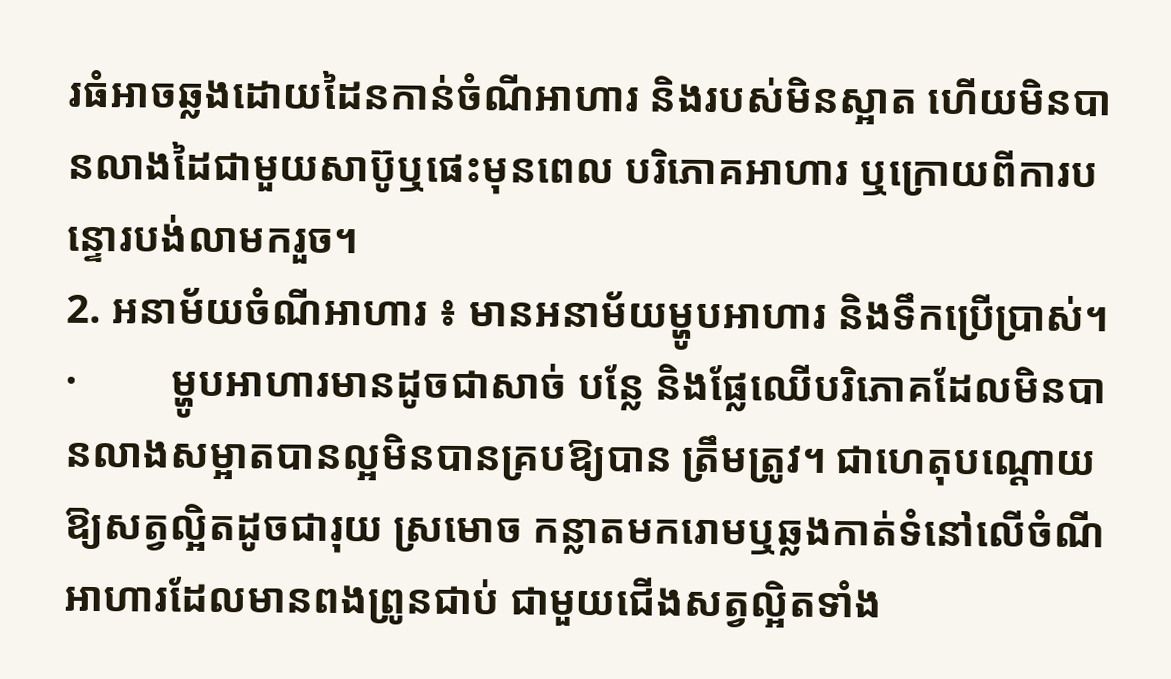រធំអាចឆ្លងដោយដៃនកាន់ចំណីអាហារ និងរបស់មិនស្អាត ហើយមិនបានលាងដៃជាមួយសាប៊ូឬផេះមុនពេល បរិភោគអាហារ ឬក្រោយពីការបន្ទោរបង់លាមករួច។
2. អនាម័យចំណីអាហារ ៖ មានអនាម័យម្ហូបអាហារ និងទឹកប្រើប្រាស់។
·         ម្ហូបអាហារមានដូចជាសាច់ បន្លែ និងផ្លែឈើបរិភោគដែលមិនបានលាងសម្អាតបានល្អមិនបានគ្របឱ្យបាន ត្រឹមត្រូវ។ ជាហេតុបណ្ដោយឱ្យសត្វល្អិតដូចជារុយ ស្រមោច កន្លាតមករោមឬឆ្លងកាត់ទំនៅលើចំណីអាហារដែលមានពងព្រូនជាប់ ជាមួយជើងសត្វល្អិតទាំង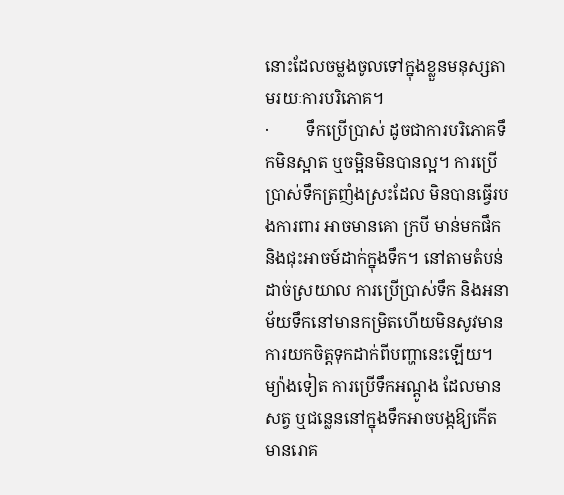នោះដែលចម្លងចូលទៅក្នុងខ្លួនមនុស្សតាមរយៈការបរិភោគ។
·         ទឹកប្រើប្រាស់ ដូចជាការបរិភោគទឹកមិនស្អាត ឬចម្អិនមិនបានល្អ។ ការប្រើប្រាស់ទឹកត្រញំងស្រះដែល មិនបានធ្វើរបងការពារ អាចមានគោ ក្របី មាន់មកផឹក និងជុះអាចម៍ដាក់ក្នុងទឹក។ នៅតាមតំបន់ដាច់ស្រយាល ការប្រើប្រាស់ទឹក និងអនាម័យទឹកនៅមានកម្រិតហើយមិនសូវមានការយកចិត្ដទុកដាក់ពីបញ្ហានេះឡើយ។ ម្យ៉ាងទៀត ការប្រើទឹកអណ្ដូង ដែលមានសត្វ ឬជន្លេននៅក្នុងទឹកអាចបង្កឱ្យកើតមានរោគ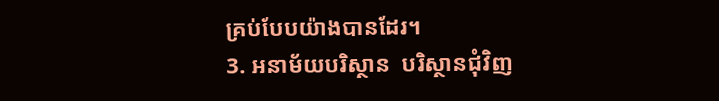គ្រប់បែបយ៉ាងបានដែរ។
3. អនាម័យបរិស្ថាន  បរិស្ថានជុំវិញ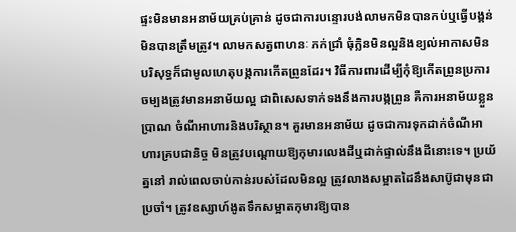ផ្ទះមិនមានអនាម័យគ្រប់គ្រាន់ ដូចជាការបន្ទោរបង់លាមកមិនបានកប់ឬធ្វើបង្គន់ មិនបានត្រឹមត្រូវ។ លាមកសត្វពាហនៈ ភក់ជ្រាំ ធុំក្លិនមិនល្អនិងខ្យល់អាកាសមិនបរិសុទ្ធក៏ជាមូលហេតុបង្កការកើតព្រូនដែរ។ វិធីការពារដើម្បីកុំឱ្យកើតព្រូនប្រការចម្បងត្រូវមានអនាម័យល្អ ជាពិសេសទាក់ទងនឹងការបង្កព្រូន គឺការអនាម័យខ្លួនប្រាណ ចំណីអាហារនិងបរិស្ថាន។ គួរមានអនាម័យ ដូចជាការទុកដាក់ចំណីអាហារគ្របជានិច្ច មិនត្រូវបណ្ដោយឱ្យកុមារលេងដីឬដាក់ផ្ទាល់នឹងដីនោះទេ។ ប្រយ័ត្ននៅ រាល់ពេលចាប់កាន់របស់ដែលមិនល្អ ត្រូវលាងសម្អាតដៃនឹងសាប៊ូជាមុនជាប្រចាំ។ ត្រូវឧស្សាហ៍ងូតទឹកសម្អាតកុមារឱ្យបាន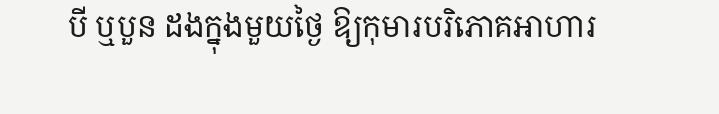បី ឬបួន ដងក្នុងមួយថ្ងៃ ឱ្យកុមារបរិភោគអាហារ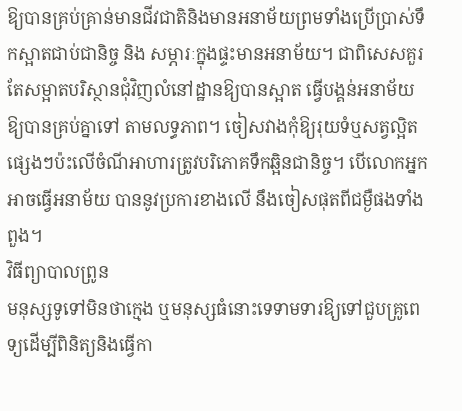ឱ្យបានគ្រប់គ្រាន់មានជីវជាតិនិងមានអនាម័យព្រមទាំងប្រើប្រាស់ទឹកស្អាតជាប់ជានិច្ច និង សម្ភារៈក្នុងផ្ទះមានអនាម័យ។ ជាពិសេសគួរតែសម្អាតបរិស្ថានជុំវិញលំនៅដ្ឋានឱ្យបានស្អាត ធ្វើបង្គន់អនាម័យឱ្យបានគ្រប់គ្នាទៅ តាមលទ្ធភាព។ ចៀសវាងកុំឱ្យរុយទំឬសត្វល្អិតផ្សេងៗប៉ះលើចំណីអាហារត្រូវបរិភោគទឹកឆ្អិនជានិច្ច។ បើលោកអ្នកអាចធ្វើអនាម័យ បាននូវប្រការខាងលើ នឹងចៀសផុតពីជម្ងឺផងទាំងពួង។
វិធីព្យាបាលព្រូន
មនុស្សទូទៅមិនថាក្មេង ឬមនុស្សធំនោះទេទាមទារឱ្យទៅជួបគ្រូពេទ្យដើម្បីពិនិត្យនិងធ្វើកា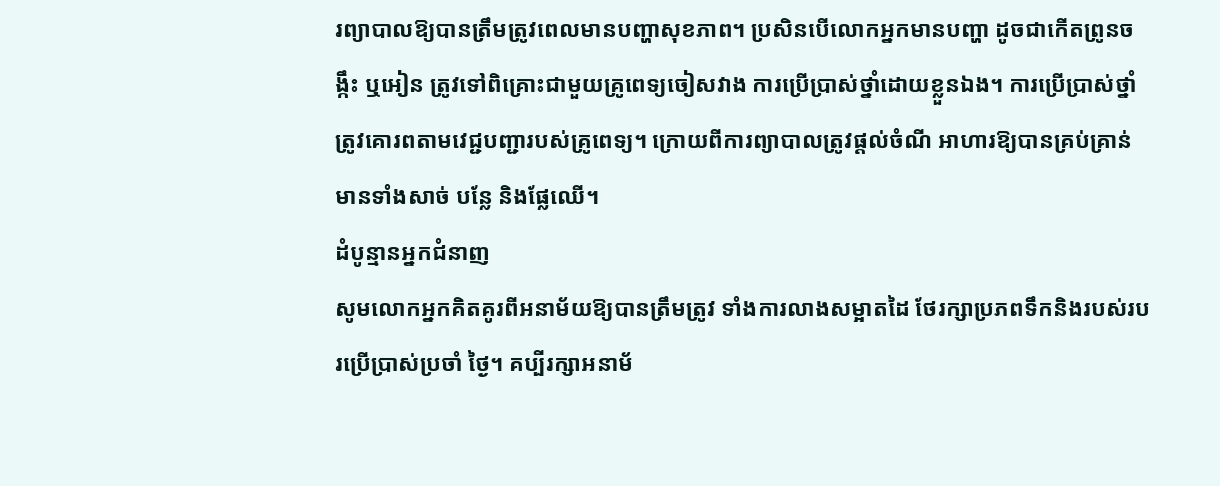រព្យាបាលឱ្យបានត្រឹមត្រូវពេលមានបញ្ហាសុខភាព។ ប្រសិនបើលោកអ្នកមានបញ្ហា ដូចជាកើតព្រូនចង្កឹះ ឬអៀន ត្រូវទៅពិគ្រោះជាមួយគ្រូពេទ្យចៀសវាង ការប្រើប្រាស់ថ្នាំដោយខ្លួនឯង។ ការប្រើប្រាស់ថ្នាំត្រូវគោរពតាមវេជ្ជបញ្ជារបស់គ្រូពេទ្យ។ ក្រោយពីការព្យាបាលត្រូវផ្ដល់ចំណី អាហារឱ្យបានគ្រប់គ្រាន់ មានទាំងសាច់ បន្លែ និងផ្លែឈើ។
ដំបូន្មានអ្នកជំនាញ
សូមលោកអ្នកគិតគូរពីអនាម័យឱ្យបានត្រឹមត្រូវ ទាំងការលាងសម្អាតដៃ ថែរក្សាប្រភពទឹកនិងរបស់របរប្រើប្រាស់ប្រចាំ ថ្ងៃ។ គប្បីរក្សាអនាម័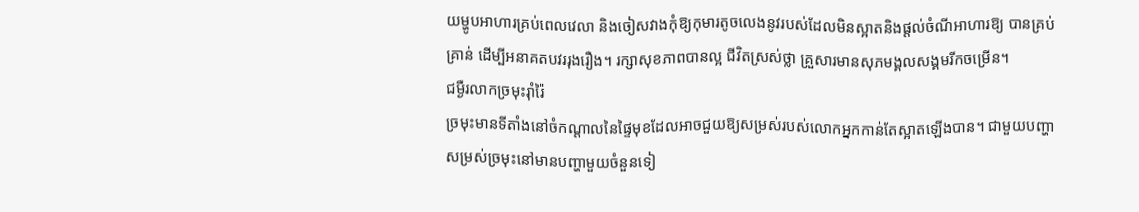យម្ហូបអាហារគ្រប់ពេលវេលា និងចៀសវាងកុំឱ្យកុមារតូចលេងនូវរបស់ដែលមិនស្អាតនិងផ្ដល់ចំណីអាហារឱ្យ បានគ្រប់គ្រាន់ ដើម្បីអនាគតបវររុងរឿង។ រក្សាសុខភាពបានល្អ ជីវិតស្រស់ថ្លា គ្រួសារមានសុភមង្គលសង្គមរីកចម្រើន។
ជម្ងឺរលាកច្រមុះរ៉ាំរ៉ៃ
ច្រមុះមានទីតាំងនៅចំកណ្ដាលនៃផ្ទៃមុខដែលអាចជួយឱ្យសម្រស់របស់លោកអ្នកកាន់តែស្អាតឡើងបាន។ ជាមួយបញ្ហា សម្រស់ច្រមុះនៅមានបញ្ហាមួយចំនួនទៀ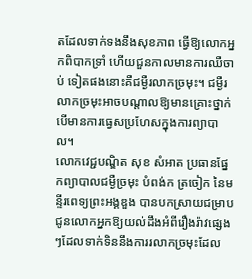តដែលទាក់ទងនឹងសុខភាព ធ្វើឱ្យលោកអ្នកពិបាកទ្រាំ ហើយជួនកាលមានការឈឺចាប់ ទៀតផងនោះគឺជម្ងឺរលាកច្រមុះ។ ជម្ងឺរលាកច្រមុះអាចបណ្ដាលឱ្យមានគ្រោះថ្នាក់ បើមានការធ្វេសប្រហែសក្នុងការព្យាបាល។
លោកវេជ្ជបណ្ឌិត សុខ សំអាត ប្រធានផ្នែកព្យាបាលជម្ងឺច្រមុះ បំពង់ក ត្រចៀក នៃមន្ទីរពេទ្យព្រះអង្គឌួង បានបកស្រាយជម្រាបជូនលោកអ្នកឱ្យយល់ដឹងអំពីរឿងរ៉ាវផ្សេងៗដែលទាក់ទិននឹងការរលាកច្រមុះដែល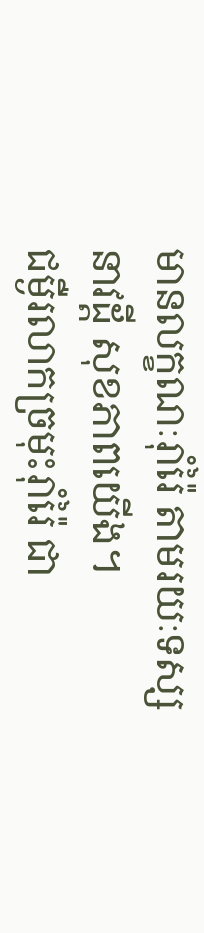មានលក្ខណៈរ៉ាំរ៉ៃ តាមរយៈទស្សនាវដ្ដី សុខភាពយើង។
ជម្ងឺរលាកច្រមុះរ៉ាំរ៉ៃ ជា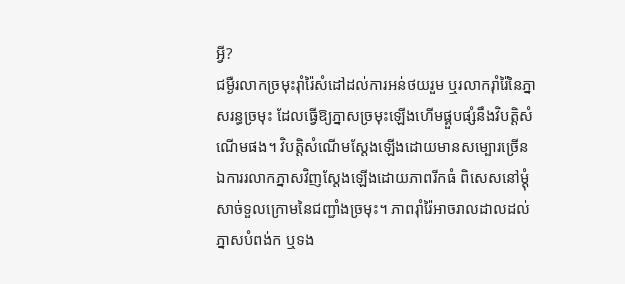អ្វី?
ជម្ងឺរលាកច្រមុះរ៉ាំរ៉ៃសំដៅដល់ការអន់ថយរួម ឬរលាករ៉ាំរ៉ៃនៃភ្នាសរន្ធច្រមុះ ដែលធ្វើឱ្យភ្នាសច្រមុះឡើងហើមផ្គួបផ្សំនឹងវិបត្ដិសំណើមផង។ វិបត្ដិសំណើមស្ដែងឡើងដោយមានសម្បោរច្រើន ឯការរលាកភ្នាសវិញស្ដែងឡើងដោយភាពរីកធំ ពិសេសនៅម្ដុំ សាច់ទួលក្រោមនៃជញ្ជាំងច្រមុះ។ ភាពរ៉ាំរ៉ៃអាចរាលដាលដល់ភ្នាសបំពង់ក ឬទង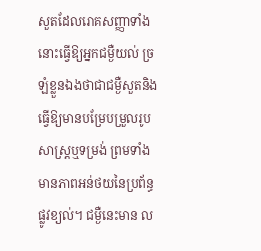សួតដែលរោគសញ្ញាទាំងនោះធ្វើឱ្យអ្នកជម្ងឺយល់ ច្រឡំខ្លួនឯងថាជាជម្ងឺសួតនិងធ្វើឱ្យមានបម្រែបម្រួលរូបសាស្ដ្រឬទម្រង់ ព្រមទាំងមានភាពអន់ថយនៃប្រព័ន្ធផ្លូវខ្យល់។ ជម្ងឺនេះមាន ល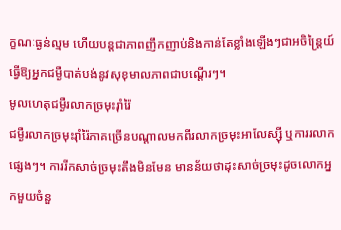ក្ខណៈធ្ងន់ល្មម ហើយបន្ដជាភាពញឹកញាប់និងកាន់តែខ្លាំងឡើងៗជាអចិន្ដ្រៃយ៍ធ្វើឱ្យអ្នកជម្ងឺបាត់បង់នូវសុខុមាលភាពជាបណ្ដើរៗ។
មូលហេតុជម្ងឺរលាកច្រមុះរ៉ាំរ៉ៃ
ជម្ងឺរលាកច្រមុះរ៉ាំរ៉ៃភាគច្រើនបណ្ដាលមកពីរលាកច្រមុះអាលែស្ស៊ី ឬការរលាកផ្សេងៗ។ ការរីកសាច់ច្រមុះតឹងមិនមែន មានន័យថាដុះសាច់ច្រមុះដូចលោកអ្នកមួយចំនួ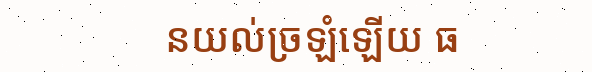នយល់ច្រឡំឡើយ ធ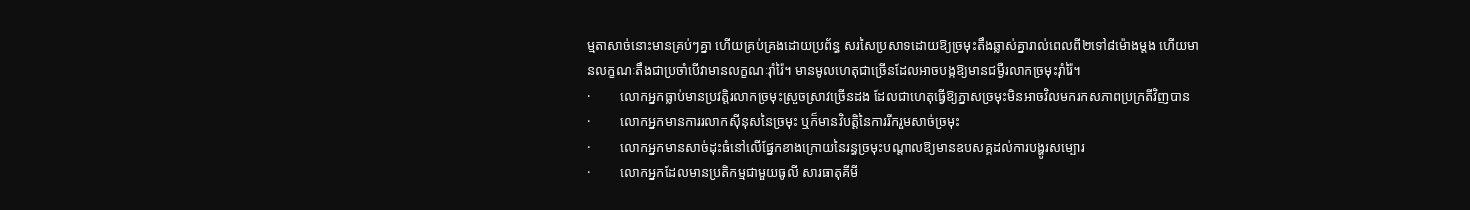ម្មតាសាច់នោះមានគ្រប់ៗគ្នា ហើយគ្រប់គ្រងដោយប្រព័ន្ធ សរសៃប្រសាទដោយឱ្យច្រមុះតឹងឆ្លាស់គ្នារាល់ពេលពី២ទៅ៨ម៉ោងម្ដង ហើយមានលក្ខណៈតឹងជាប្រចាំបើវាមានលក្ខណៈរ៉ាំរ៉ៃ។ មានមូលហេតុជាច្រើនដែលអាចបង្កឱ្យមានជម្ងឺរលាកច្រមុះរ៉ាំរ៉ៃ។
·         លោកអ្នកធ្លាប់មានប្រវត្ដិរលាកច្រមុះស្រួចស្រាវច្រើនដង ដែលជាហេតុធ្វើឱ្យភ្នាសច្រមុះមិនអាចវិលមករកសភាពប្រក្រតីវិញបាន
·         លោកអ្នកមានការរលាកស៊ីនុសនៃច្រមុះ ឬក៏មានវិបត្ដិនៃការរីករួមសាច់ច្រមុះ
·         លោកអ្នកមានសាច់ដុះធំនៅលើផ្នែកខាងក្រោយនៃរន្ធច្រមុះបណ្ដាលឱ្យមានឧបសគ្គដល់ការបង្ហូរសម្បោរ
·         លោកអ្នកដែលមានប្រតិកម្មជាមួយធូលី សារធាតុគីមី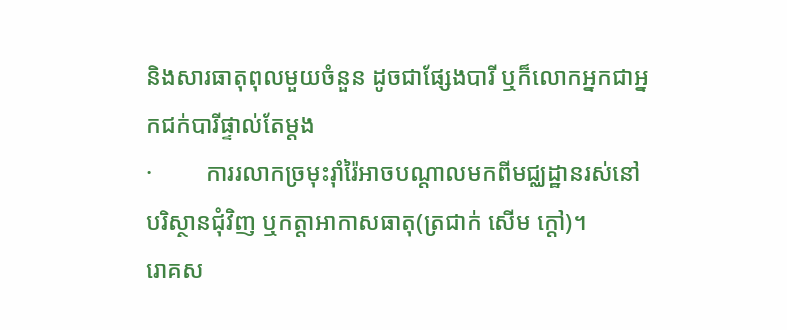និងសារធាតុពុលមួយចំនួន ដូចជាផ្សែងបារី ឬក៏លោកអ្នកជាអ្នកជក់បារីផ្ទាល់តែម្ដង
·         ការរលាកច្រមុះរ៉ាំរ៉ៃអាចបណ្ដាលមកពីមជ្ឈដ្ឋានរស់នៅ បរិស្ថានជុំវិញ ឬកត្ដាអាកាសធាតុ(ត្រជាក់ សើម ក្ដៅ)។
រោគស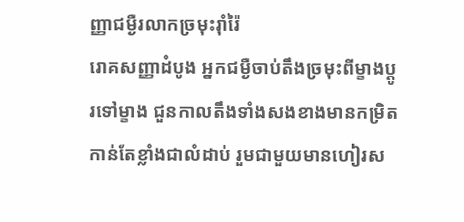ញ្ញាជម្ងឺរលាកច្រមុះរ៉ាំរ៉ៃ
រោគសញ្ញាដំបូង អ្នកជម្ងឺចាប់តឹងច្រមុះពីម្ខាងប្ដូរទៅម្ខាង ជួនកាលតឹងទាំងសងខាងមានកម្រិតកាន់តែខ្លាំងជាលំដាប់ រួមជាមួយមានហៀរស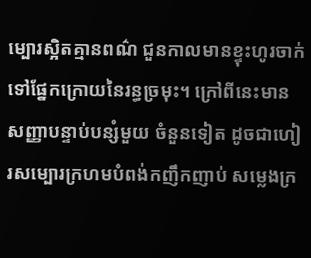ម្បោរស្អិតគ្មានពណ៌ ជួនកាលមានខ្ទុះហូរចាក់ទៅផ្នែកក្រោយនៃរន្ធច្រមុះ។ ក្រៅពីនេះមានសញ្ញាបន្ទាប់បន្សំមួយ ចំនួនទៀត ដូចជាហៀរសម្បោរក្រហមបំពង់កញឹកញាប់ សម្លេងក្រ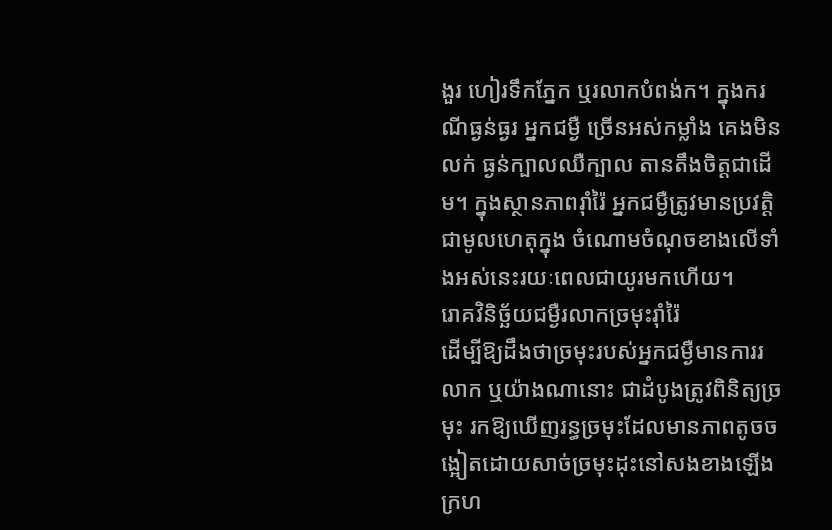ងួរ ហៀរទឹកភ្នែក ឬរលាកបំពង់ក។ ក្នុងករណីធ្ងន់ធ្ងរ អ្នកជម្ងឺ ច្រើនអស់កម្លាំង គេងមិនលក់ ធ្ងន់ក្បាលឈឺក្បាល តានតឹងចិត្ដជាដើម។ ក្នុងស្ថានភាពរ៉ាំរ៉ៃ អ្នកជម្ងឺត្រូវមានប្រវត្ដិជាមូលហេតុក្នុង ចំណោមចំណុចខាងលើទាំងអស់នេះរយៈពេលជាយូរមកហើយ។
រោគវិនិច្ឆ័យជម្ងឺរលាកច្រមុះរ៉ាំរ៉ៃ
ដើម្បីឱ្យដឹងថាច្រមុះរបស់អ្នកជម្ងឺមានការរលាក ឬយ៉ាងណានោះ ជាដំបូងត្រូវពិនិត្យច្រមុះ រកឱ្យឃើញរន្ធច្រមុះដែលមានភាពតូចចង្អៀតដោយសាច់ច្រមុះដុះនៅសងខាងឡើងក្រហ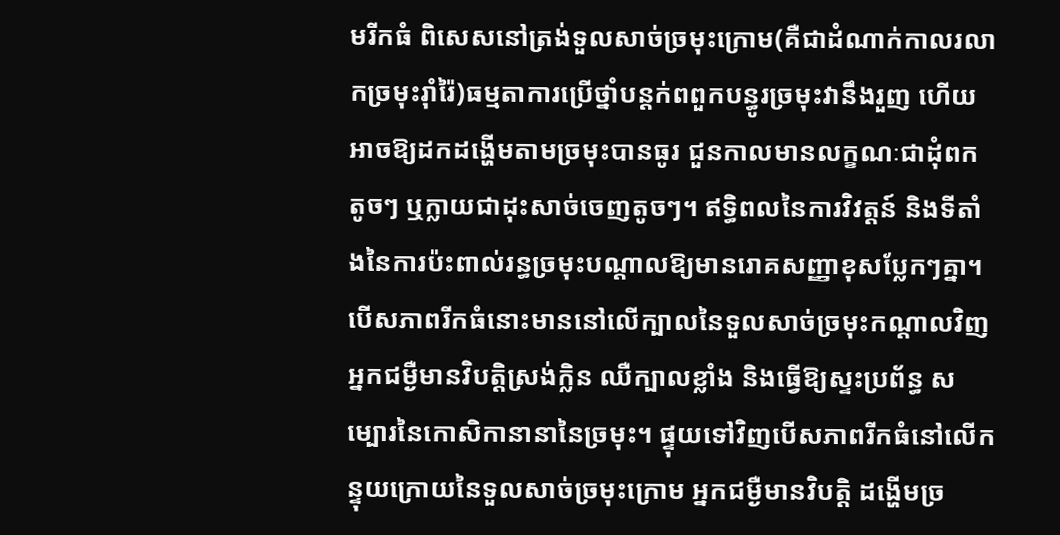មរីកធំ ពិសេសនៅត្រង់ទួលសាច់ច្រមុះក្រោម(គឺជាដំណាក់កាលរលាកច្រមុះរ៉ាំរ៉ៃ)ធម្មតាការប្រើថ្នាំបន្ដក់ពពួកបន្ធូរច្រមុះវានឹងរួញ ហើយអាចឱ្យដកដង្ហើមតាមច្រមុះបានធូរ ជួនកាលមានលក្ខណៈជាដុំពក តូចៗ ឬក្លាយជាដុះសាច់ចេញតូចៗ។ ឥទ្ធិពលនៃការវិវត្ដន៍ និងទីតាំងនៃការប៉ះពាល់រន្ធច្រមុះបណ្ដាលឱ្យមានរោគសញ្ញាខុសប្លែកៗគ្នា។ បើសភាពរីកធំនោះមាននៅលើក្បាលនៃទួលសាច់ច្រមុះកណ្ដាលវិញ អ្នកជម្ងឺមានវិបត្ដិស្រង់ក្លិន ឈឺក្បាលខ្លាំង និងធ្វើឱ្យស្ទះប្រព័ន្ធ សម្បោរនៃកោសិកានានានៃច្រមុះ។ ផ្ទុយទៅវិញបើសភាពរីកធំនៅលើកន្ទុយក្រោយនៃទួលសាច់ច្រមុះក្រោម អ្នកជម្ងឺមានវិបត្ដិ ដង្ហើមច្រ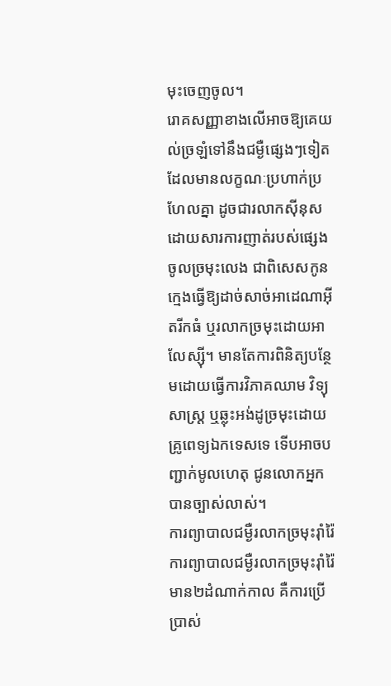មុះចេញចូល។
រោគសញ្ញាខាងលើអាចឱ្យគេយល់ច្រឡំទៅនឹងជម្ងឺផ្សេងៗទៀតដែលមានលក្ខណៈប្រហាក់ប្រហែលគ្នា ដូចជារលាកស៊ីនុសដោយសារការញាត់របស់ផ្សេងចូលច្រមុះលេង ជាពិសេសកូនក្មេងធ្វើឱ្យដាច់សាច់អាដេណាអ៊ីតរីកធំ ឬរលាកច្រមុះដោយអាលែស្ស៊ី។ មានតែការពិនិត្យបន្ថែមដោយធ្វើការវិភាគឈាម វិទ្យុសាស្ដ្រ ឬឆ្លុះអង់ដូច្រមុះដោយគ្រូពេទ្យឯកទេសទេ ទើបអាចបញ្ជាក់មូលហេតុ ជូនលោកអ្នកបានច្បាស់លាស់។
ការព្យាបាលជម្ងឺរលាកច្រមុះរ៉ាំរ៉ៃ
ការព្យាបាលជម្ងឺរលាកច្រមុះរ៉ាំរ៉ៃមាន២ដំណាក់កាល គឺការប្រើប្រាស់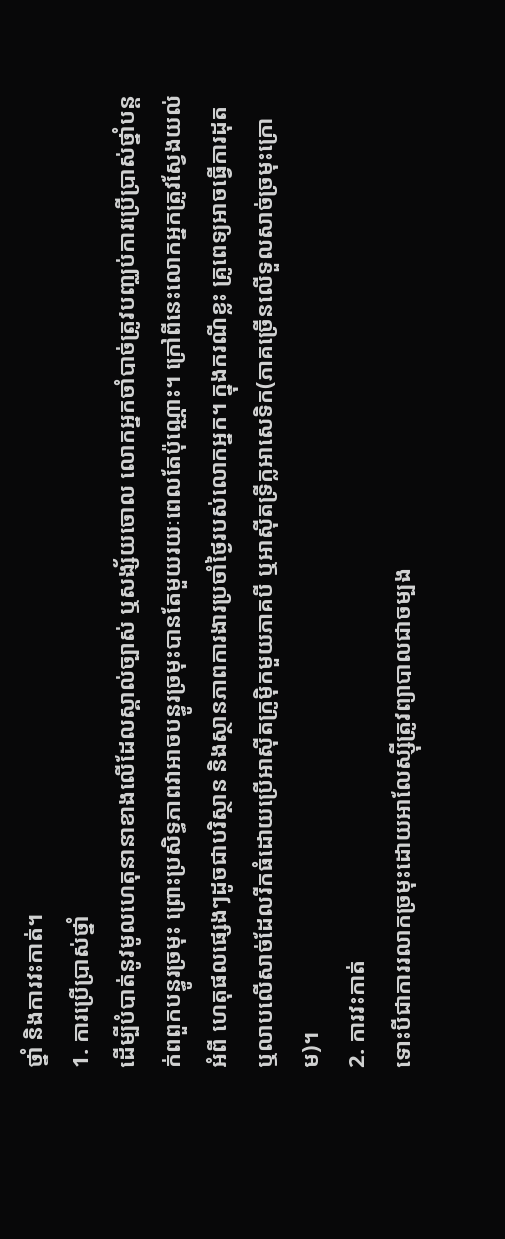ថ្នាំ និងការវះកាត់។
1. ការប្រើប្រាស់ថ្នាំ
ដើម្បីបំបាត់នូវមូលហេតុនានាខាងលើដែលស្គាល់ច្បាស់ ឬសង្ស័យចោល លោកអ្នកចាំបាច់ត្រូវបញ្ឈប់ការប្រើប្រាស់ថ្នាំបន្ដក់ពពួកបន្ធូរច្រមុះ ព្រោះប្រសិទ្ធភាពវាអាចបន្ធូរច្រមុះបានតែមួយរយៈពេលតែប៉ុណ្ណោះ។ ក្រៅពីនេះលោកអ្នកត្រូវស្វែងយល់អំពី ហេតុផលផ្សេងៗដូចជាបរិស្ថាន និងស្ថានភាពការងារប្រចាំថ្ងៃរបស់លោកអ្នក។ ក្នុងករណីខ្លះ គ្រូពេទ្យអាចធ្វើការដុត ឬលាបលើសាច់ដែលរីកធំដោយប្រើអាស៊ីតក្រូម៉ិកមួយភាគបី ឬអាស៊ីតទ្រីក្លអាសេទិក(ភាគច្រើនលើទួលសាច់ច្រមុះក្រោម)។
2. ការវះកាត់
ទោះបីជាការរលាកច្រមុះដោយអាលែស្ស៊ីត្រូវព្យាបាលជាចម្បង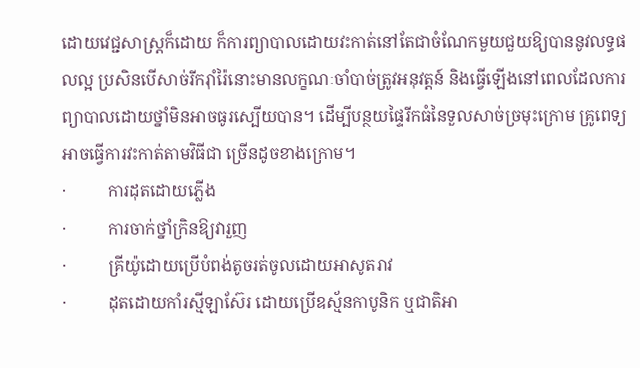ដោយវេជ្ជសាស្ដ្រក៏ដោយ ក៏ការព្យាបាលដោយវះកាត់នៅតែជាចំណែកមួយជួយឱ្យបាននូវលទ្ធផលល្អ ប្រសិនបើសាច់រីករ៉ាំរ៉ៃនោះមានលក្ខណៈចាំបាច់ត្រូវអនុវត្ដន៍ និងធ្វើឡើងនៅពេលដែលការព្យាបាលដោយថ្នាំមិនអាចធូរស្បើយបាន។ ដើម្បីបន្ថយផ្ទៃរីកធំនៃទួលសាច់ច្រមុះក្រោម គ្រូពេទ្យអាចធ្វើការវះកាត់តាមវិធីជា ច្រើនដូចខាងក្រោម។
·          ការដុតដោយភ្លើង
·          ការចាក់ថ្នាំក្រិនឱ្យវារួញ
·          គ្រីយ៉ូដោយប្រើបំពង់តូចរត់ចូលដោយអាសូតរាវ
·          ដុតដោយកាំរស្មីឡាស៊ែរ ដោយប្រើឧស្ម័នកាបូនិក ឬជាតិអា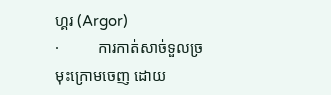ហ្គរ (Argor)
·          ការកាត់សាច់ទួលច្រមុះក្រោមចេញ ដោយ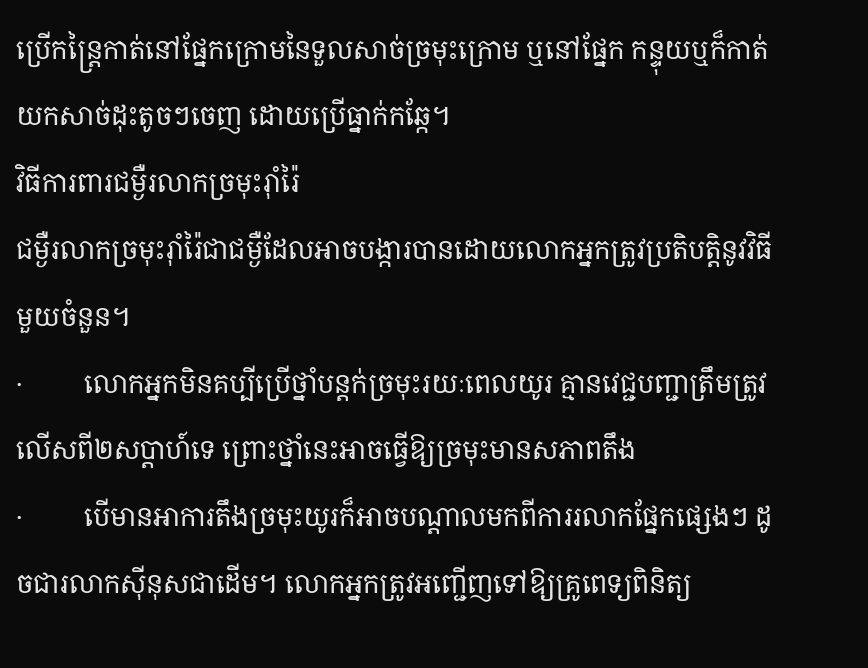ប្រើកន្ដ្រៃកាត់នៅផ្នែកក្រោមនៃទួលសាច់ច្រមុះក្រោម ឬនៅផ្នែក កន្ទុយឬក៏កាត់យកសាច់ដុះតូចៗចេញ ដោយប្រើធ្នាក់កឆ្កែ។
វិធីការពារជម្ងឺរលាកច្រមុះរ៉ាំរ៉ៃ
ជម្ងឺរលាកច្រមុះរ៉ាំរ៉ៃជាជម្ងឺដែលអាចបង្ការបានដោយលោកអ្នកត្រូវប្រតិបត្ដិនូវវិធីមួយចំនួន។
·         លោកអ្នកមិនគប្បីប្រើថ្នាំបន្ដក់ច្រមុះរយៈពេលយូរ គ្មានវេជ្ជបញ្ជាត្រឹមត្រូវ លើសពី២សប្ដាហ៍ទេ ព្រោះថ្នាំនេះអាចធ្វើឱ្យច្រមុះមានសភាពតឹង
·         បើមានអាការតឹងច្រមុះយូរក៏អាចបណ្ដាលមកពីការរលាកផ្នែកផ្សេងៗ ដូចជារលាកស៊ីនុសជាដើម។ លោកអ្នកត្រូវអញ្ជើញទៅឱ្យគ្រូពេទ្យពិនិត្យ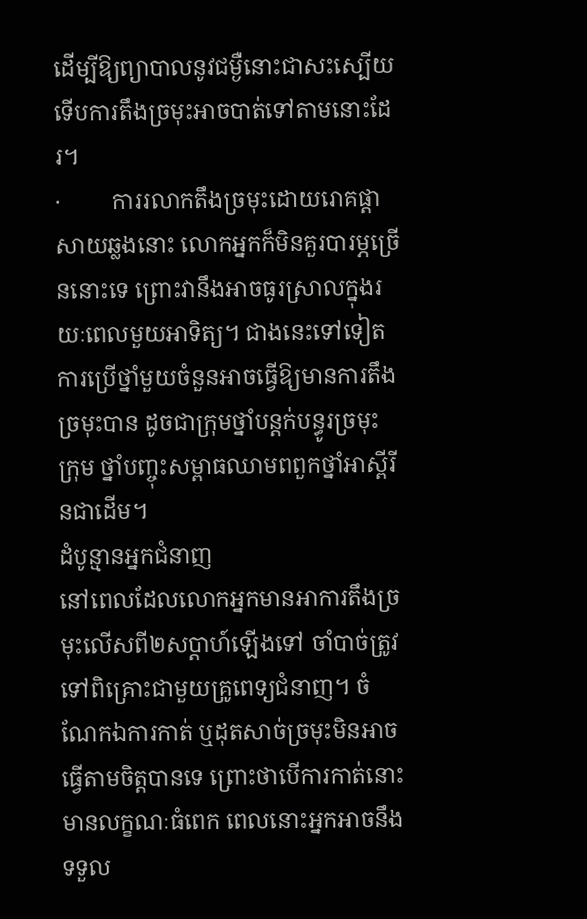ដើម្បីឱ្យព្យាបាលនូវជម្ងឺនោះជាសះស្បើយ ទើបការតឹងច្រមុះអាចបាត់ទៅតាមនោះដែរ។
·         ការរលាកតឹងច្រមុះដោយរោគផ្ដាសាយឆ្លងនោះ លោកអ្នកក៏មិនគួរបារម្ភច្រើននោះទេ ព្រោះវានឹងអាចធូរស្រាលក្នុងរយៈពេលមួយអាទិត្យ។ ជាងនេះទៅទៀត ការប្រើថ្នាំមួយចំនួនអាចធ្វើឱ្យមានការតឹងច្រមុះបាន ដូចជាក្រុមថ្នាំបន្ដក់បន្ធូរច្រមុះ ក្រុម ថ្នាំបញ្ចុះសម្ពាធឈាមពពួកថ្នាំអាស្ពីរីនជាដើម។
ដំបូន្មានអ្នកជំនាញ
នៅពេលដែលលោកអ្នកមានអាការតឹងច្រមុះលើសពី២សប្ដាហ៍ឡើងទៅ ចាំបាច់ត្រូវទៅពិគ្រោះជាមួយគ្រូពេទ្យជំនាញ។ ចំណែកឯការកាត់ ឬដុតសាច់ច្រមុះមិនអាចធ្វើតាមចិត្ដបានទេ ព្រោះថាបើការកាត់នោះមានលក្ខណៈធំពេក ពេលនោះអ្នកអាចនឹងទទួល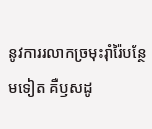នូវការរលាកច្រមុះរ៉ាំរ៉ៃបន្ថែមទៀត គឺឫសដូ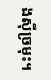ងស៊ីច្រមុះ។